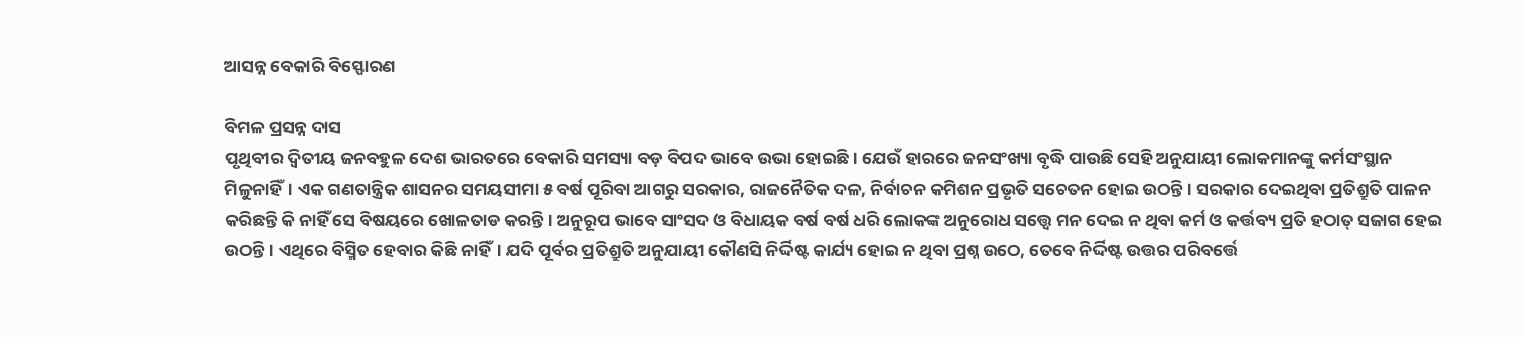ଆସନ୍ନ ବେକାରି ବିସ୍ଫୋରଣ

ବିମଳ ପ୍ରସନ୍ନ ଦାସ
ପୃଥିବୀର ଦ୍ୱିତୀୟ ଜନବହୁଳ ଦେଶ ଭାରତରେ ବେକାରି ସମସ୍ୟା ବଡ଼ ବିପଦ ଭାବେ ଉଭା ହୋଇଛି। ଯେଉଁ ହାରରେ ଜନସଂଖ୍ୟା ବୃଦ୍ଧି ପାଉଛି ସେହି ଅନୁଯାୟୀ ଲୋକମାନଙ୍କୁ କର୍ମସଂସ୍ଥାନ ମିଳୁନାହିଁ। ଏକ ଗଣତାନ୍ତ୍ରିକ ଶାସନର ସମୟସୀମା ୫ ବର୍ଷ ପୂରିବା ଆଗରୁ ସରକାର, ରାଜନୈତିକ ଦଳ, ନିର୍ବାଚନ କମିଶନ ପ୍ରଭୃତି ସଚେତନ ହୋଇ ଉଠନ୍ତି। ସରକାର ଦେଇଥିବା ପ୍ରତିଶ୍ରୁତି ପାଳନ କରିଛନ୍ତି କି ନାହିଁ ସେ ବିଷୟରେ ଖୋଳତାଡ କରନ୍ତି। ଅନୁରୂପ ଭାବେ ସାଂସଦ ଓ ବିଧାୟକ ବର୍ଷ ବର୍ଷ ଧରି ଲୋକଙ୍କ ଅନୁରୋଧ ସତ୍ତ୍ୱେ ମନ ଦେଇ ନ ଥିବା କର୍ମ ଓ କର୍ତ୍ତବ୍ୟ ପ୍ରତି ହଠାତ୍‌ ସଜାଗ ହେଇ ଉଠନ୍ତି। ଏଥିରେ ବିସ୍ମିତ ହେବାର କିଛି ନାହିଁ। ଯଦି ପୂର୍ବର ପ୍ରତିଶ୍ରୁତି ଅନୁଯାୟୀ କୌଣସି ନିର୍ଦ୍ଦିଷ୍ଟ କାର୍ଯ୍ୟ ହୋଇ ନ ଥିବା ପ୍ରଶ୍ନ ଉଠେ, ତେବେ ନିର୍ଦ୍ଦିଷ୍ଟ ଉତ୍ତର ପରିବର୍ତ୍ତେ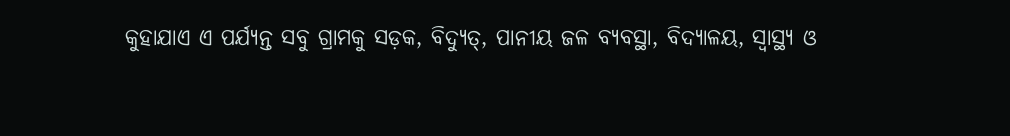କୁହାଯାଏ ଏ ପର୍ଯ୍ୟନ୍ତ ସବୁ ଗ୍ରାମକୁ ସଡ଼କ, ବିଦ୍ୟୁତ୍‌, ପାନୀୟ ଜଳ ବ୍ୟବସ୍ଥା, ବିଦ୍ୟାଳୟ, ସ୍ବାସ୍ଥ୍ୟ ଓ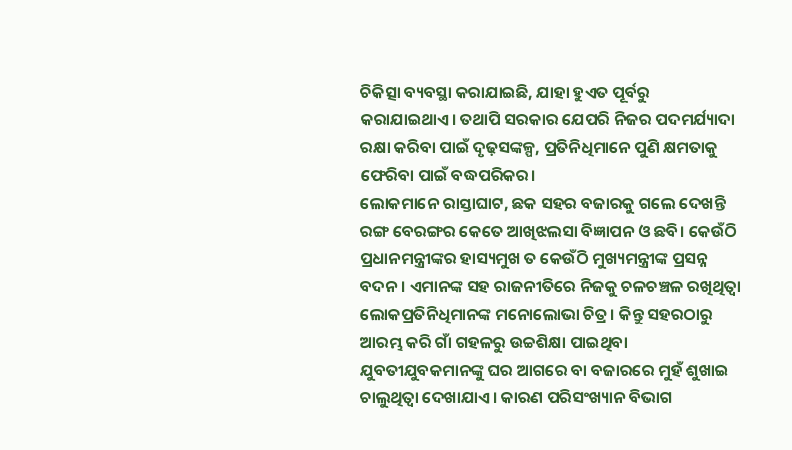ଚିକିତ୍ସା ବ୍ୟବସ୍ଥା କରାଯାଇଛି, ଯାହା ହୁଏତ ପୂର୍ବରୁ କରାଯାଇଥାଏ। ତଥାପି ସରକାର ଯେପରି ନିଜର ପଦମର୍ଯ୍ୟାଦା ରକ୍ଷା କରିବା ପାଇଁ ଦୃଢ଼ସଙ୍କଳ୍ପ, ପ୍ରତିନିଧିମାନେ ପୁଣି କ୍ଷମତାକୁ ଫେରିବା ପାଇଁ ବଦ୍ଧପରିକର।
ଲୋକମାନେ ରାସ୍ତାଘାଟ, ଛକ ସହର ବଜାରକୁ ଗଲେ ଦେଖନ୍ତି ରଙ୍ଗ ବେରଙ୍ଗର କେତେ ଆଖିଝଲସା ବିଜ୍ଞାପନ ଓ ଛବି। କେଉଁଠି ପ୍ରଧାନମନ୍ତ୍ରୀଙ୍କର ହାସ୍ୟମୁଖ ତ କେଉଁଠି ମୁଖ୍ୟମନ୍ତ୍ରୀଙ୍କ ପ୍ରସନ୍ନ ବଦନ। ଏମାନଙ୍କ ସହ ରାଜନୀତିରେ ନିଜକୁ ଚଳଚଞ୍ଚଳ ରଖିଥିତ୍ବା ଲୋକପ୍ରତିନିଧିମାନଙ୍କ ମନୋଲୋଭା ଚିତ୍ର। କିନ୍ତୁ ସହରଠାରୁ ଆରମ୍ଭ କରି ଗାଁ ଗହଳରୁ ଉଚ୍ଚଶିକ୍ଷା ପାଇଥିବା ଯୁବତୀଯୁବକମାନଙ୍କୁ ଘର ଆଗରେ ବା ବଜାରରେ ମୁହଁ ଶୁଖାଇ ଚାଲୁଥିତ୍ବା ଦେଖାଯାଏ। କାରଣ ପରିସଂଖ୍ୟାନ ବିଭାଗ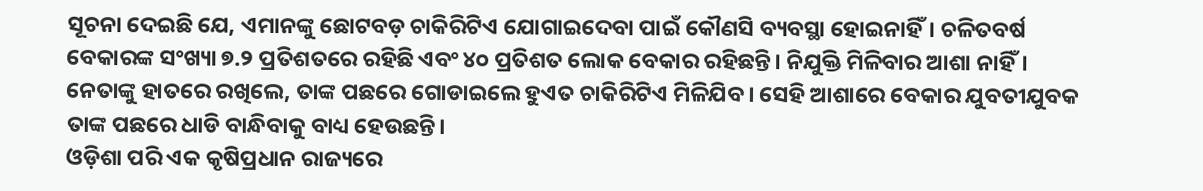ସୂଚନା ଦେଇଛି ଯେ, ଏମାନଙ୍କୁ ଛୋଟବଡ଼ ଚାକିରିଟିଏ ଯୋଗାଇଦେବା ପାଇଁ କୌଣସି ବ୍ୟବସ୍ଥା ହୋଇନାହିଁ। ଚଳିତବର୍ଷ ବେକାରଙ୍କ ସଂଖ୍ୟା ୭.୨ ପ୍ରତିଶତରେ ରହିଛି ଏବଂ ୪୦ ପ୍ରତିଶତ ଲୋକ ବେକାର ରହିଛନ୍ତି। ନିଯୁକ୍ତି ମିଳିବାର ଆଶା ନାହିଁ। ନେତାଙ୍କୁ ହାତରେ ରଖିଲେ, ତାଙ୍କ ପଛରେ ଗୋଡାଇଲେ ହୁଏତ ଚାକିରିଟିଏ ମିଳିଯିବ। ସେହି ଆଶାରେ ବେକାର ଯୁବତୀଯୁବକ ତାଙ୍କ ପଛରେ ଧାଡି ବାନ୍ଧିବାକୁ ବାଧ୍ୟ ହେଉଛନ୍ତି।
ଓଡ଼ିଶା ପରି ଏକ କୃଷିପ୍ରଧାନ ରାଜ୍ୟରେ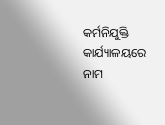କର୍ମନିଯୁକ୍ତି କାର୍ଯ୍ୟାଳୟରେ ନାମ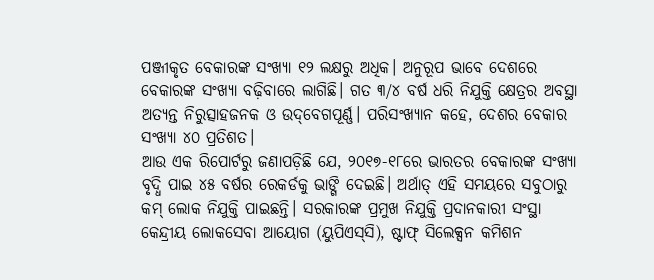ପଞ୍ଜୀକୃତ ବେକାରଙ୍କ ସଂଖ୍ୟା ୧୨ ଲକ୍ଷରୁ ଅଧିକ। ଅନୁରୂପ ଭାବେ ଦେଶରେ ବେକାରଙ୍କ ସଂଖ୍ୟା ବଢ଼ିବାରେ ଲାଗିଛି। ଗତ ୩/୪ ବର୍ଷ ଧରି ନିଯୁକ୍ତି କ୍ଷେତ୍ରର ଅବସ୍ଥା ଅତ୍ୟନ୍ତ ନିରୁତ୍ସାହଜନକ ଓ ଉଦ୍‌ବେଗପୂର୍ଣ୍ଣ। ପରିସଂଖ୍ୟାନ କହେ, ଦେଶର ବେକାର ସଂଖ୍ୟା ୪୦ ପ୍ରତିଶତ।
ଆଉ ଏକ ରିପୋର୍ଟରୁ ଜଣାପଡ଼ିଛି ଯେ, ୨୦୧୭-୧୮ରେ ଭାରତର ବେକାରଙ୍କ ସଂଖ୍ୟା ବୃଦ୍ଧି ପାଇ ୪୫ ବର୍ଷର ରେକର୍ଡକୁ ଭାଙ୍ଗି ଦେଇଛି। ଅର୍ଥାତ୍‌ ଏହି ସମୟରେ ସବୁଠାରୁ କମ୍‌ ଲୋକ ନିଯୁକ୍ତି ପାଇଛନ୍ତି। ସରକାରଙ୍କ ପ୍ରମୁଖ ନିଯୁକ୍ତି ପ୍ରଦାନକାରୀ ସଂସ୍ଥା କେନ୍ଦ୍ରୀୟ ଲୋକସେବା ଆୟୋଗ (ୟୁପିଏସ୍‌ସି), ଷ୍ଟାଫ୍‌ ସିଲେକ୍ସନ କମିଶନ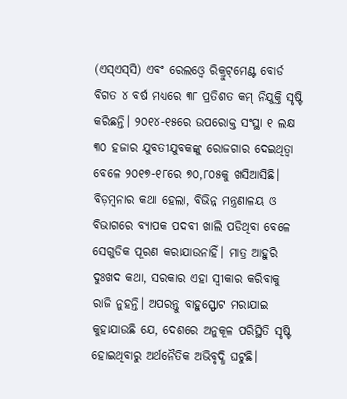(ଏସ୍‌ଏସ୍‌ସି) ଏବଂ ରେଲଓ୍ବେ ରିକ୍ରୁଟ୍‌ମେଣ୍ଟ ବୋର୍ଡ ବିଗତ ୪ ବର୍ଷ ମଧ୍ୟରେ ୩୮ ପ୍ରତିଶତ କମ୍‌ ନିଯୁକ୍ତି ସୃଷ୍ଟି କରିଛନ୍ତି। ୨୦୧୪-୧୫ରେ ଉପରୋକ୍ତ ସଂସ୍ଥା ୧ ଲକ୍ଷ ୩୦ ହଜାର ଯୁବତୀଯୁବକଙ୍କୁ ରୋଜଗାର ଦେଇଥିତ୍ବା ବେଳେ ୨୦୧୭-୧୮ରେ ୭୦,୮୦୫କୁ ଖସିଆସିଛି। ବିଡ଼ମ୍ବନାର କଥା ହେଲା, ବିଭିନ୍ନ ମନ୍ତ୍ରଣାଳୟ ଓ ବିଭାଗରେ ବ୍ୟାପକ ପଦବୀ ଖାଲି ପଡିଥିବା ବେଳେ ସେଗୁଡିକ ପୂରଣ କରାଯାଉନାହିଁ। ମାତ୍ର ଆହୁରି ଦୁଃଖଦ କଥା, ସରକାର ଏହା ସ୍ବୀକାର କରିବାକୁ ରାଜି ନୁହନ୍ତି। ଅପରନ୍ତୁ ବାହୁସ୍ଫୋଟ ମରାଯାଇ କୁହାଯାଉଛି ଯେ, ଦେଶରେ ଅନୁକୂଳ ପରିସ୍ଥିତି ସୃଷ୍ଟି ହୋଇଥିବାରୁ ଅର୍ଥନୈତିକ ଅଭିବୃଦ୍ଧି ଘଟୁଛି।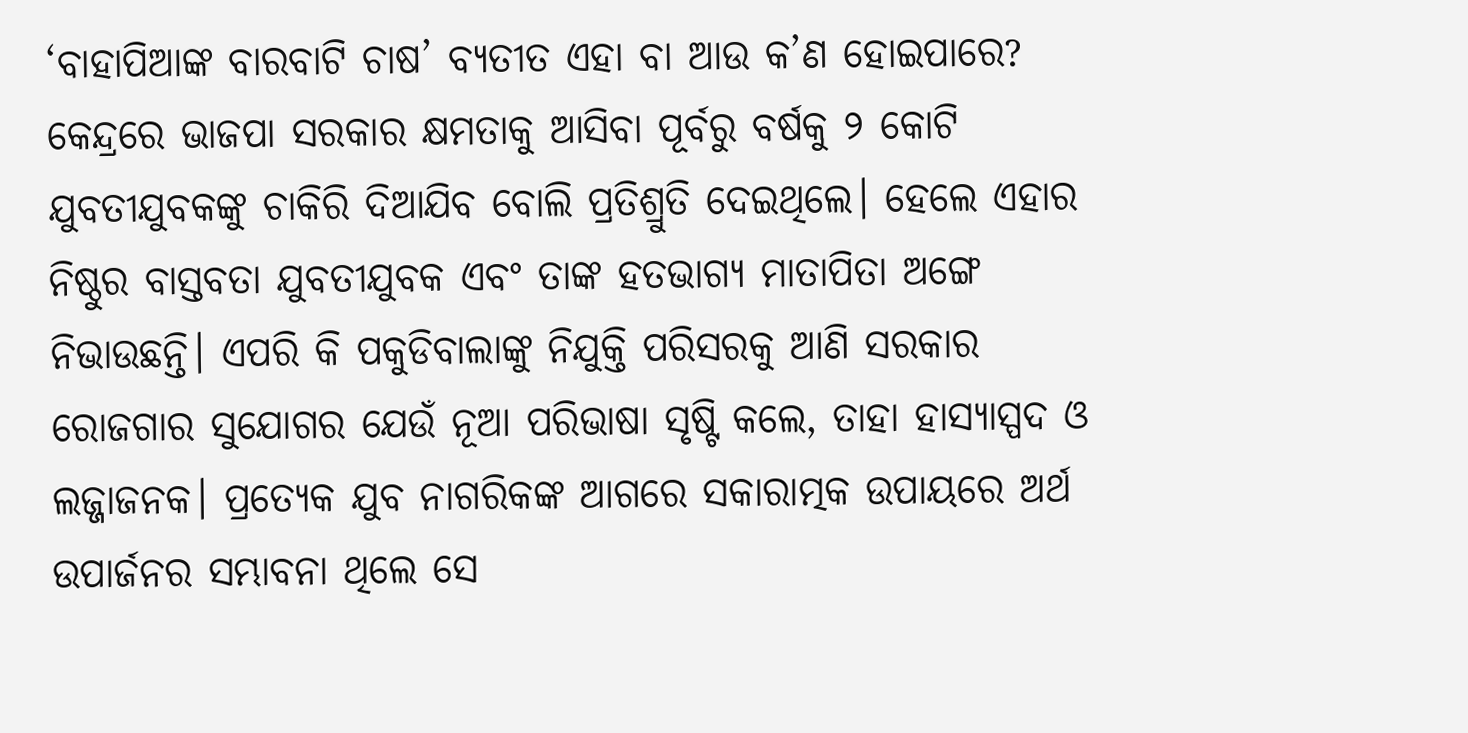‘ବାହାପିଆଙ୍କ ବାରବାଟି ଚାଷ’ ବ୍ୟତୀତ ଏହା ବା ଆଉ କ’ଣ ହୋଇପାରେ?
କେନ୍ଦ୍ରରେ ଭାଜପା ସରକାର କ୍ଷମତାକୁ ଆସିବା ପୂର୍ବରୁ ବର୍ଷକୁ ୨ କୋଟି ଯୁବତୀଯୁବକଙ୍କୁ ଚାକିରି ଦିଆଯିବ ବୋଲି ପ୍ରତିଶ୍ରୁତି ଦେଇଥିଲେ। ହେଲେ ଏହାର ନିଷ୍ଠୁର ବାସ୍ତବତା ଯୁବତୀଯୁବକ ଏବଂ ତାଙ୍କ ହତଭାଗ୍ୟ ମାତାପିତା ଅଙ୍ଗେ ନିଭାଉଛନ୍ତି। ଏପରି କି ପକୁଡିବାଲାଙ୍କୁ ନିଯୁକ୍ତି ପରିସରକୁ ଆଣି ସରକାର ରୋଜଗାର ସୁଯୋଗର ଯେଉଁ ନୂଆ ପରିଭାଷା ସୃଷ୍ଟି କଲେ, ତାହା ହାସ୍ୟାସ୍ପଦ ଓ ଲଜ୍ଜାଜନକ। ପ୍ରତ୍ୟେକ ଯୁବ ନାଗରିକଙ୍କ ଆଗରେ ସକାରାତ୍ମକ ଉପାୟରେ ଅର୍ଥ ଉପାର୍ଜନର ସମ୍ଭାବନା ଥିଲେ ସେ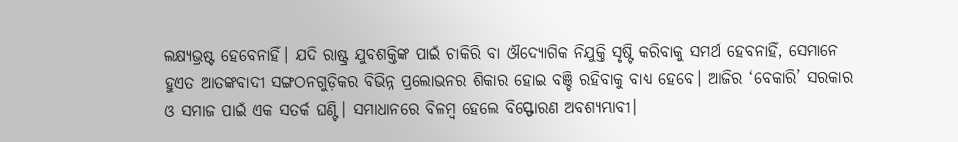ଲକ୍ଷ୍ୟଭ୍ରଷ୍ଟ ହେବେନାହିଁ। ଯଦି ରାଷ୍ଟ୍ର ଯୁବଶକ୍ତିଙ୍କ ପାଇଁ ଚାକିରି ବା ଔଦ୍ୟୋଗିକ ନିଯୁକ୍ତି ସୃଷ୍ଟି କରିବାକୁ ସମର୍ଥ ହେବନାହିଁ, ସେମାନେ ହୁଏତ ଆତଙ୍କବାଦୀ ସଙ୍ଗଠନଗୁଡ଼ିକର ବିଭିନ୍ନ ପ୍ରଲୋଭନର ଶିକାର ହୋଇ ବଞ୍ଚି ରହିବାକୁ ବାଧ୍ୟ ହେବେ। ଆଜିର ‘ବେକାରି’ ସରକାର ଓ ସମାଜ ପାଇଁ ଏକ ସତର୍କ ଘଣ୍ଟି। ସମାଧାନରେ ବିଳମ୍ବ ହେଲେ ବିସ୍ଫୋରଣ ଅବଶ୍ୟମ୍ଭାବୀ।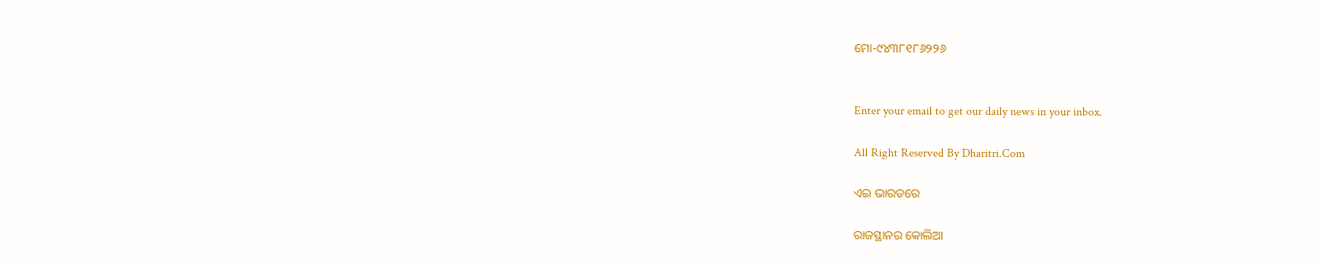ମୋ-୯୪୩୮୧୮୬୨୨୬


Enter your email to get our daily news in your inbox.

All Right Reserved By Dharitri.Com

ଏଇ ଭାରତରେ

ରାଜସ୍ଥାନର କୋଲିଆ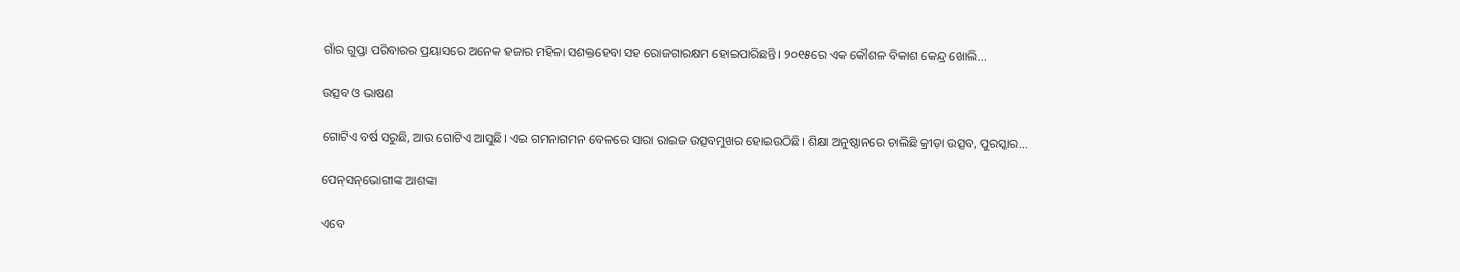ଗାଁର ଗୁପ୍ତା ପରିବାରର ପ୍ରୟାସରେ ଅନେକ ହଜାର ମହିଳା ସଶକ୍ତହେବା ସହ ରୋଜଗାରକ୍ଷମ ହୋଇପାରିଛନ୍ତି। ୨୦୧୫ରେ ଏକ କୌଶଳ ବିକାଶ କେନ୍ଦ୍ର ଖୋଲି...

ଉତ୍ସବ ଓ ଭାଷଣ

ଗୋଟିଏ ବର୍ଷ ସରୁଛି, ଆଉ ଗୋଟିଏ ଆସୁଛି। ଏଇ ଗମନାଗମନ ବେଳରେ ସାରା ରାଇଜ ଉତ୍ସବମୁଖର ହୋଇଉଠିଛି। ଶିକ୍ଷା ଅନୁଷ୍ଠାନରେ ଚାଲିଛି କ୍ରୀଡ଼ା ଉତ୍ସବ, ପୁରସ୍କାର...

ପେନ୍‌ସନ୍‌ଭୋଗୀଙ୍କ ଆଶଙ୍କା

ଏବେ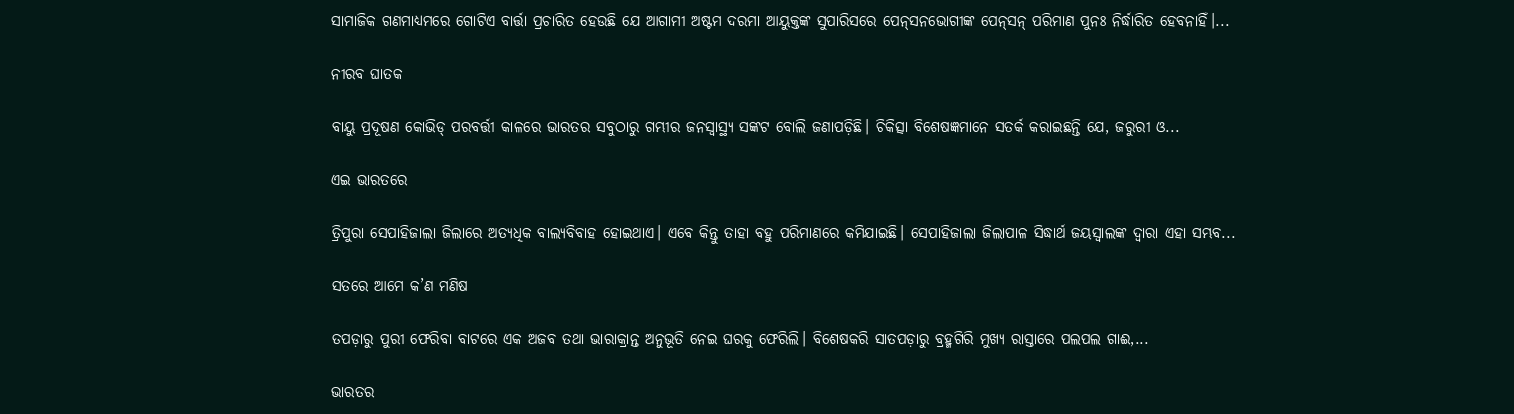ସାମାଜିକ ଗଣମାଧ୍ୟମରେ ଗୋଟିଏ ବାର୍ତ୍ତା ପ୍ରଚାରିତ ହେଉଛି ଯେ ଆଗାମୀ ଅଷ୍ଟମ ଦରମା ଆୟୁକ୍ତଙ୍କ ସୁପାରିସରେ ପେନ୍‌ସନଭୋଗୀଙ୍କ ପେନ୍‌ସନ୍‌ ପରିମାଣ ପୁନଃ ନିର୍ଦ୍ଧାରିତ ହେବନାହିଁ।...

ନୀରବ ଘାତକ

ବାୟୁ ପ୍ରଦୂଷଣ କୋଭିଡ୍‌ ପରବର୍ତ୍ତୀ କାଳରେ ଭାରତର ସବୁଠାରୁ ଗମ୍ଭୀର ଜନସ୍ବାସ୍ଥ୍ୟ ସଙ୍କଟ ବୋଲି ଜଣାପଡ଼ିଛି। ଚିକିତ୍ସା ବିଶେଷଜ୍ଞମାନେ ସତର୍କ କରାଇଛନ୍ତି ଯେ, ଜରୁରୀ ଓ...

ଏଇ ଭାରତରେ

ତ୍ରିପୁରା ସେପାହିଜାଲା ଜିଲାରେ ଅତ୍ୟଧିକ ବାଲ୍ୟବିବାହ ହୋଇଥାଏ। ଏବେ କିନ୍ତୁ ତାହା ବହୁ ପରିମାଣରେ କମିଯାଇଛି। ସେପାହିଜାଲା ଜିଲାପାଳ ସିଦ୍ଧାର୍ଥ ଜୟସ୍ବାଲଙ୍କ ଦ୍ୱାରା ଏହା ସମ୍ଭବ...

ସତରେ ଆମେ କ’ଣ ମଣିଷ

ତପଡ଼ାରୁ ପୁରୀ ଫେରିବା ବାଟରେ ଏକ ଅଜବ ତଥା ଭାରାକ୍ରାନ୍ତ ଅନୁଭୂତି ନେଇ ଘରକୁ ଫେରିଲି। ବିଶେଷକରି ସାତପଡ଼ାରୁ ବ୍ରହ୍ମଗିରି ମୁଖ୍ୟ ରାସ୍ତାରେ ପଲପଲ ଗାଈ,...

ଭାରତର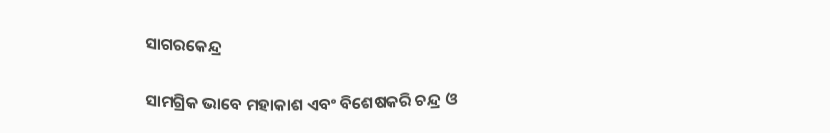ସାଗରକେନ୍ଦ୍ର

ସାମଗ୍ରିକ ଭାବେ ମହାକାଶ ଏବଂ ବିଶେଷକରି ଚନ୍ଦ୍ର ଓ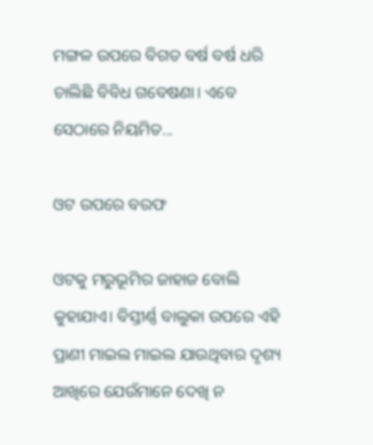ମଙ୍ଗଳ ଉପରେ ବିଗତ ବର୍ଷ ବର୍ଷ ଧରି ଚାଲିଛି ବିବିଧ ଗବେଷଣା। ଏବେ ସେଠାରେ ନିୟମିତ...

ଓଟ ଉପରେ ବରଫ

ଓଟକୁ ମରୁଭୂମିର ଜାହାଜ ବୋଲି କୁହାଯାଏ। ବିସ୍ତୀର୍ଣ୍ଣ ବାଲୁକା ଉପରେ ଏହି ପ୍ରାଣୀ ମାଇଲ ମାଇଲ ଯାଉଥିବାର ଦୃଶ୍ୟ ଆଖିରେ ଯେଉଁମାନେ ଦେଖି ନ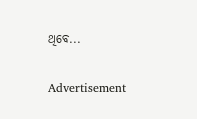ଥିବେ...

Advertisement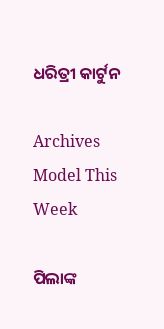ଧରିତ୍ରୀ କାର୍ଟୁନ

Archives
Model This Week

ପିଲାଙ୍କ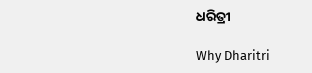ଧରିତ୍ରୀ

Why Dharitri